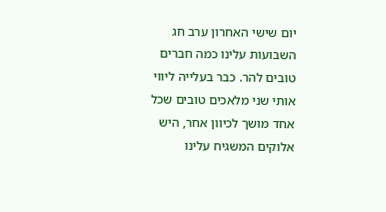יום שישי האחרון ערב חג השבועות עלינו כמה חברים טובים להר. כבר בעלייה ליווי אותי שני מלאכים טובים שכל אחד מושך לכיוון אחר, היש אלוקים המשגיח עלינו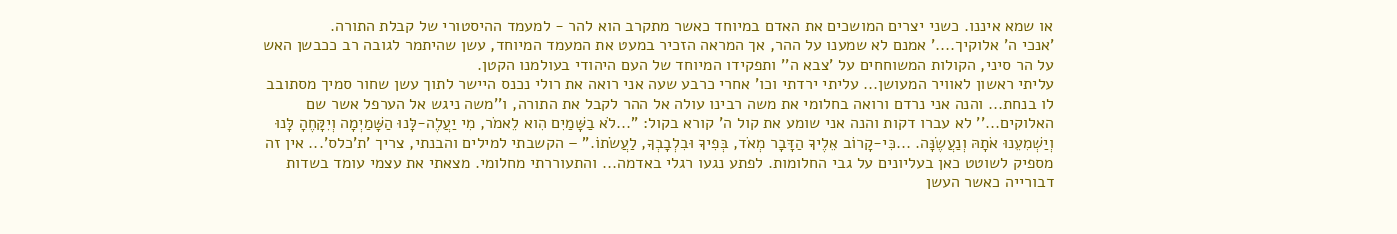או שמא איננו. כשני יצרים המושכים את האדם במיוחד כאשר מתקרב הוא להר - למעמד ההיסטורי של קבלת התורה.
'אנכי ה' אלוקיך....' אמנם לא שמענו על ההר, אך המראה הזכיר במעט את המעמד המיוחד, עשן שהיתמר לגובה רב ככבשן האש על הר סיני, הקולות המשוחחים על 'צבא ה'' ותפקידו המיוחד של העם היהודי בעולמנו הקטן.
עליתי ראשון לאוויר המעושן... עליתי ירדתי וכו' אחרי כרבע שעה אני רואה את רולי נכנס היישר לתוך עשן שחור סמיך מסתובב לו בנחת... והנה אני נרדם ורואה בחלומי את משה רבינו עולה אל ההר לקבל את התורה, ו''משה ניגש אל הערפל אשר שם האלוקים...'' לא עברו דקות והנה אני שומע את קול ה' קורא בקול: "...לֹא בַשָּׁמַיִם הִוא לֵאמֹר, מִי יַעֲלֶה-לָּנוּ הַשָּׁמַיְמָה וְיִקָּחֶהָ לָּנוּ וְיַשְׁמִעֵנוּ אֹתָהּ וְנַעֲשֶׂנָּה. ...כִּי-קָרוֹב אֵלֶיךָ הַדָּבָר מְאֹד, בְּפִיךָ וּבִלְבָבְךָ, לַעֲשֹׂתוֹ." – הקשבתי למילים והבנתי, צריך 'ת'כלס'... אין זה מספיק לשוטט כאן בעליונים על גבי החלומות. לפתע נגעו רגלי באדמה... והתעוררתי מחלומי. מצאתי את עצמי עומד בשדות דבורייה כאשר העשן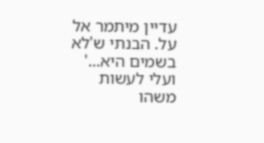עדיין מיתמר אל על. הבנתי ש'לא בשמים היא...' ועלי לעשות משהו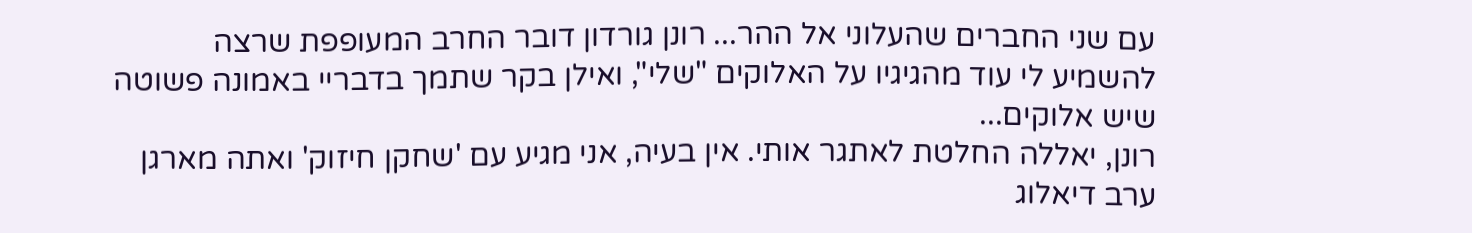עם שני החברים שהעלוני אל ההר... רונן גורדון דובר החרב המעופפת שרצה להשמיע לי עוד מהגיגיו על האלוקים "שלי", ואילן בקר שתמך בדבריי באמונה פשוטה שיש אלוקים...
רונן, יאללה החלטת לאתגר אותי. אין בעיה, אני מגיע עם 'שחקן חיזוק' ואתה מארגן ערב דיאלוג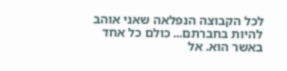לכל הקבוצה הנפלאה שאני אוהב להיות בחברתם... כולם כל אחד באשר הוא. אל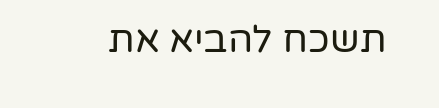תשכח להביא את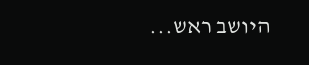היושב ראש...